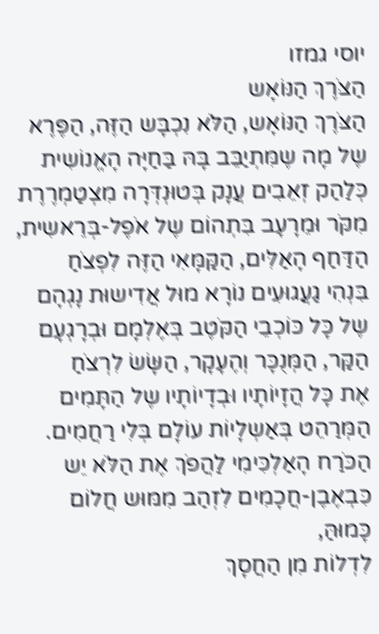יוסי גמזו
הַצֹּרֶךְ הַנּוֹאָש
הַצֹּרֶךְ הַנּוֹאָש, הַלֹּא נִכְבָּש הַזֶּה, הַפֶּרֶא
שֶל מָה שֶמִּתְיַבֵּב בָּהּ בַּחַיָּה הָאֱנוֹשִית
כְּלַהַק זְאֵבִים עֲנָק בְּטוּנְדְּרָה מִצְטַמְרֶרֶת
מִקֹּר וּמֵרָעָב בִּתְהוֹם שֶל אֹפֶל-בְּרֵאשִית,
הַדַּחַף הָאַלִּים, הַקַּמָּאִי הַזֶּה לִפְצֹחַ
בִּנְהִי גַעֲגוּעִים נוֹרָא מוּל אֲדִישוּת נָגְהָם
שֶל כָּל כּוֹכְבֵי הַקֹּטֶב בְּאֶלְמָם וּבְרָגְעָם
הַקַּר, הַמְּנֻכָּר וְהֶעָקָר, הַשָּׂשׂ לִרְצֹחַ
אֶת כָּל הֲזָיוֹתָיו וּבְדָיוֹתָיו שֶל הַתָּמִים
הַמְּרַהֵט בְּאַשְלָיוֹת עוֹלָם בְּלִי רַחֲמִים.
הַכֹּרַח הָאַלְכִּימִי לַהֲפֹךְ אֶת הַלֹּא יֵש
כִּבְאֶבֶן-חֲכָמִים לִזְהַב מִמּוּש חֲלוֹם כָּמוּהַּ,
לִדְלוֹת מִן הַחֲסָךְ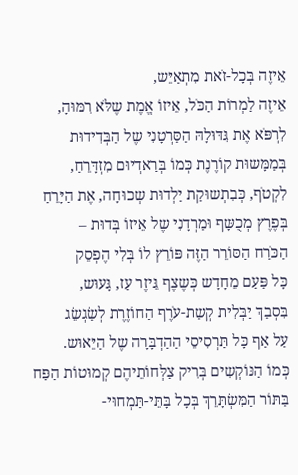אֵיזֶה בְּכָל-זֹאת מִתְאַיֵּש,
אֵיזֶה לַמְרוֹת הַכֹּל, אֵיזוֹ אֱמֶת שֶלֹּא רִמּוּהָ,
לִרְפֹּא אֶת גִּדּוּלָהּ הַסַּרְטָנִי שֶל הַבְּדִידוּת
בְּמַמָּשוּת קוֹרֶנֶת כְּמוֹ בְּרַאדְיוּם מִזְדָּרֵחַ,
לִקְטֹף, כְּבִתְשוּקַת יַלְדוּת שְכוּחָה, אֶת הַיָּרֵחַ
בְּפֶרֶץ מְכֻשָּף וּמַרְדָנִי שֶל אֵיזוֹ בְּדוּת –
הַכֹּרַח הַסּוֹרֵר הַזֶּה פּוֹרֵץ לוֹ בְּלִי הֶפְסֵק
כָּל פַּעַם מֵחָדָש כְּשֶצֶף גֵּיזֶר עַז, גָּעוּש,
בִּסְבַךְ יַבְּלִית קְשַת-עֹרֶף הַחוֹזֶרֶת לְשַׂגְשֵׂג
עַל אַף כָּל תַּרְסִיסֵי הַהַדְבָּרָה שֶל הַיֵּאוּש.
כְּמוֹ הַנּוֹקְשִים בְּרִיק צַלְּחוֹתֵיהֶם קְמוּטוֹת הַפַּח
בַּתּוֹר הַמִּשְׂתָּרֵךְ בְּכָל בָּתֵּי-תַּמְחוּי-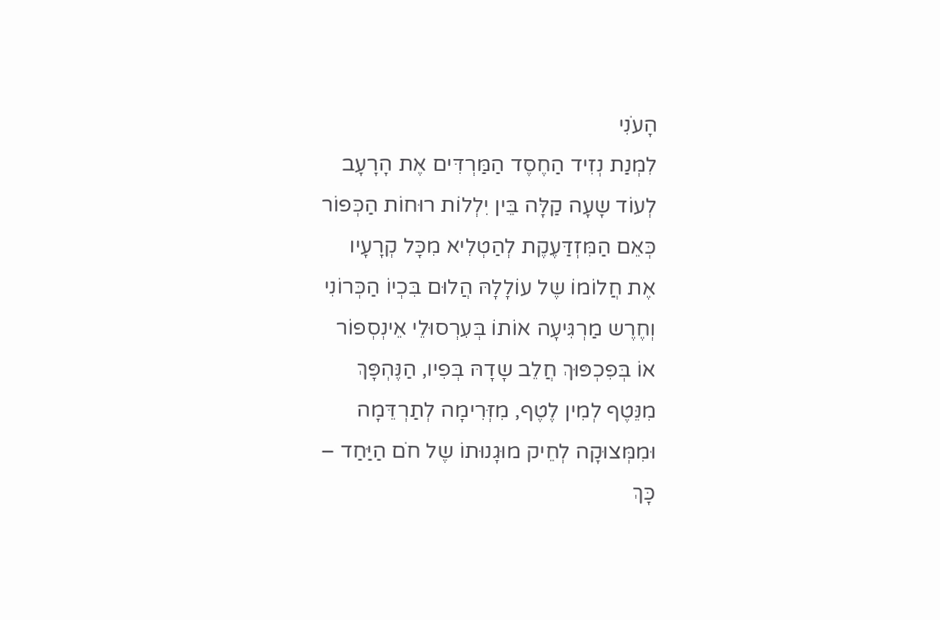הָעֹנִי
לִמְנַת נְזִיד הַחֶסֶד הַמַּרְדִּים אֶת הָרָעָב
לְעוֹד שָעָה קַלָּה בֵּין יִלְלוֹת רוּחוֹת הַכְּפוֹר
כְּאֵם הַמִּזְדַּעֶקֶת לְהַטְלִיא מִכָּל קְרָעָיו
אֶת חֲלוֹמוֹ שֶל עוֹלָלָהּ הֲלוּם בִּכְיוֹ הַכְּרוֹנִי
וְחֶרֶש מַרְגִּיעָה אוֹתוֹ בְּעִרְסוּלֵי אֵינְסְפוֹר
אוֹ בְּפִכְפּוּךְ חֲלֵב שָדָהּ בְּפִיו, הַנֶּהְפָּךְ
מִנֵּטֶף לְמִין לֶטֶף, מִזְּרִימָה לְתַרְדֵּמָה
וּמִמְּצוּקָה לְחֵיק מוּגָנוּתוֹ שֶל חֹם הַיַּחַד –
כָּךְ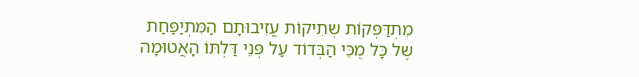מִתְדַּפְּקוֹת שְתִיקוֹת עֲזִיבוּתָם הַמִּתְיַפַּחַת
שֶל כָּל מֻכֵּי הַבְּדוֹד עַל פְּנֵי דַּלְתּוֹ הָאֲטוּמָה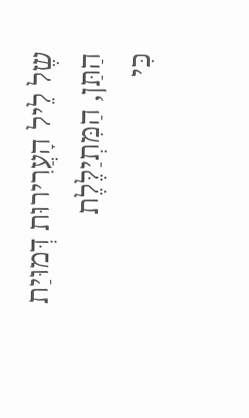שֶל לֵיל הָעֲרִירוּת דְּמוּיַת הַתַּן, הַמִּתְיַלֶּלֶת
כִּי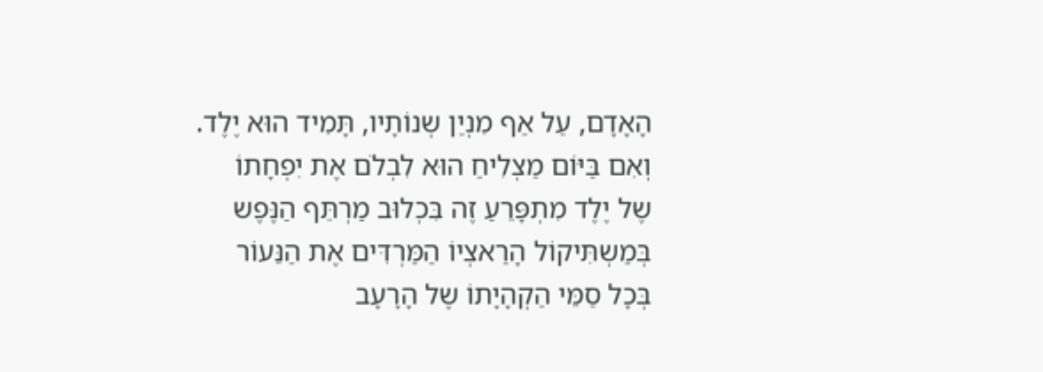הָאָדָם, עַל אַף מִנְיַן שְנוֹתָיו, תָּמִיד הוּא יֶלֶד.
וְאִם בַּיּוֹם מַצְלִיחַ הוּא לִבְלֹם אֶת יִפְחָתוֹ
שֶל יֶלֶד מִתְפָּרֵעַ זֶה בִּכְלוּב מַרְתֵּף הַנֶּפֶש
בְּמַשְתִּיקוֹל הָרַאצְיוֹ הַמַּרְדִּים אֶת הַנֵּעוֹר
בְּכָל סַמֵּי הַקְהָיָתוֹ שֶל הָרָעָב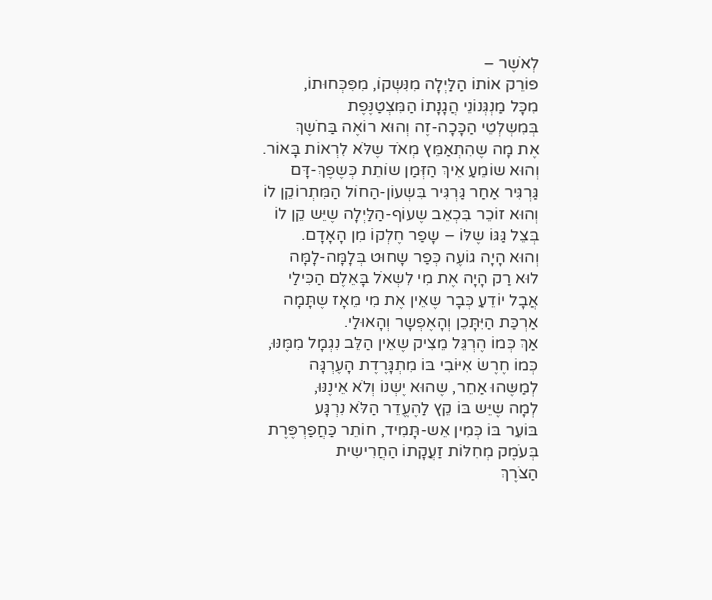לְאֹשֶר –
פּוֹרֵק אוֹתוֹ הַלַּיְלָה מִנִּשְקוֹ, מִפִּכְּחוּתוֹ,
מִכָּל מַנְגְּנוֹנֵי הֲגָנָתוֹ הַמִּצְטַנֶּפֶת
בְּמִשְלְטֵי הַכָּכָה-זֶה וְהוּא רוֹאֶה בַּחֹשֶךְ
אֶת מָה שֶהִתְאַמֵּץ מְאֹד שֶלֹּא לִרְאוֹת בָּאוֹר.
וְהוּא שוֹמֵעַ אֵיךְ הַזְּמַן שוֹתֵת כְּשֶפֶךְ-דָּם
גַּרְגִּיר אַחַר גַּרְגִּיר בִּשְעוֹן-הַחוֹל הַמִּתְרוֹקֵן לוֹ
וְהוּא זוֹכֵר בִּכְאֵב שֶעוֹף-הַלַּיְלָה שֶיֵּש קֵן לוֹ
בְּצֵל גַּגּוֹ שֶלּוֹ – שָפַר חֶלְקוֹ מִן הָאָדָם.
וְהוּא הָיָה גוֹעֶה כְּפַר שָחוּט בְּלָמָּה-לָמָּה
לוּא רַק הָיָה אֶת מִי לִשְאֹל בָּאֵלֶם הַכִּילַי
אֲבָל יוֹדֵעַ כְּבָר שֶאֵין אֶת מִי מֵאָז שֶתָּמָה
אַרְכַּת הַיִּתָּכֵן וְהָאֶפְשָר וְהָאוּלַי.
אַךְ כְּמוֹ הֶרְגֵּל מֵצִיק שֶאֵין הַלֵּב נִגְמָל מִמֶּנּוּ,
כְּמוֹ חֶרֶשׂ אִיּוֹבִי בּוֹ מִתְגָּרֶדֶת הָעֶרְגָּה
לְמַשֶּהוּ אַחֵר, שֶהוּא יֶשְנוֹ וְלֹא אֵינֶנּוּ,
לְמָה שֶיֵּש בּוֹ קֵץ לַהֶעֱדֵר הַלֹּא נִרְגָּע
בּוֹעֵר בּוֹ כְּמִין אֵש-תָּמִיד, חוֹתֵר כַּחֲפַרְפֶּרֶת
בְּעֹמֶק מְחִלּוֹת זַעֲקָתוֹ הַחֲרִישִית
הַצֹּרֶךְ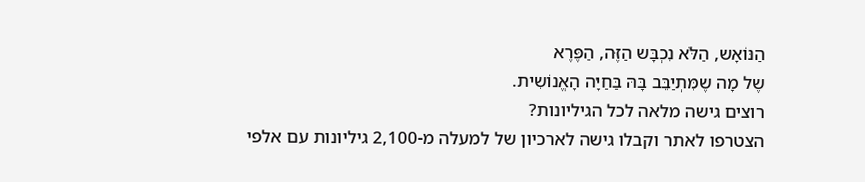הַנּוֹאָש, הַלֹּא נִכְבָּש הַזֶּה, הַפֶּרֶא
שֶל מָה שֶמִּתְיַבֵּב בָּהּ בַּחַיָּה הָאֱנוֹשִית.
רוצים גישה מלאה לכל הגיליונות?
הצטרפו לאתר וקבלו גישה לארכיון של למעלה מ-2,100 גיליונות עם אלפי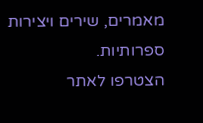מאמרים, שירים ויצירות ספרותיות.
הצטרפו לאתר